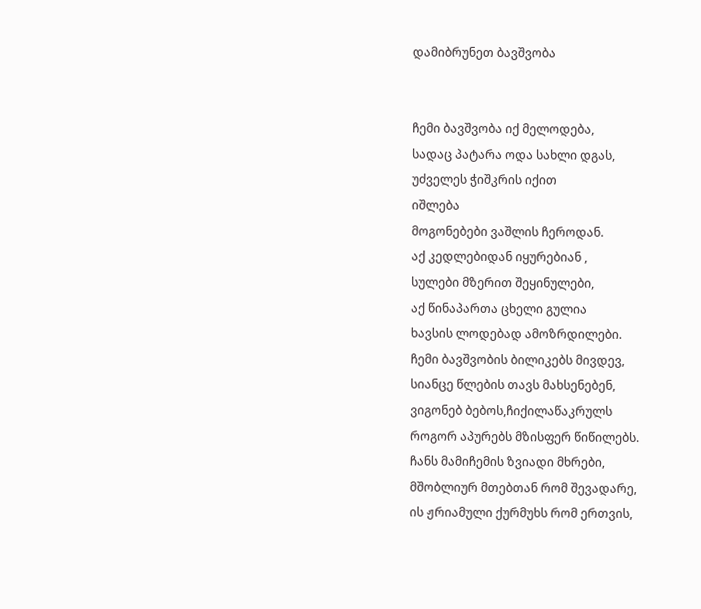დამიბრუნეთ ბავშვობა


ჩემი ბავშვობა იქ მელოდება,
სადაც პატარა ოდა სახლი დგას,
უძველეს ჭიშკრის იქით
იშლება
მოგონებები ვაშლის ჩეროდან.
აქ კედლებიდან იყურებიან ,
სულები მზერით შეყინულები,
აქ წინაპართა ცხელი გულია
ხავსის ლოდებად ამოზრდილები.
ჩემი ბავშვობის ბილიკებს მივდევ,
სიანცე წლების თავს მახსენებენ,
ვიგონებ ბებოს,ჩიქილაწაკრულს
როგორ აპურებს მზისფერ წიწილებს.
ჩანს მამიჩემის ზვიადი მხრები,
მშობლიურ მთებთან რომ შევადარე,
ის ჟრიამული ქურმუხს რომ ერთვის,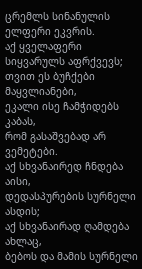ცრემლს სინანულის ელფერი ეკვრის.
აქ ყველაფერი სიყვარულს აფრქვევს;
თვით ეს ბუჩქები მაყვლიანები,
ეკალი ისე ჩამჭიდებს კაბას,
რომ გასაშვებად არ ვემეტები.
აქ სხვანაირედ ჩნდება აისი,
დედასპურების სურნელი ასდის;
აქ სხვანაირად ღამდება ახლაც,
ბებოს და მამის სურნელი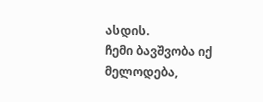ასდის.
ჩემი ბავშვობა იქ მელოდება,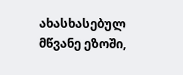ახასხასებულ მწვანე ეზოში,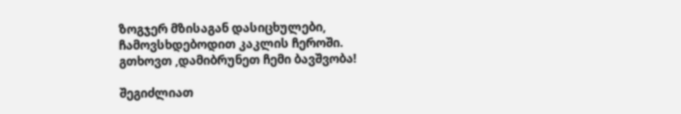ზოგჯერ მზისაგან დასიცხულები,
ჩამოვსხდებოდით კაკლის ჩეროში.
გთხოვთ ,დამიბრუნეთ ჩემი ბავშვობა!

შეგიძლიათ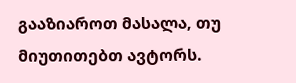გააზიაროთ მასალა, თუ მიუთითებთ ავტორს.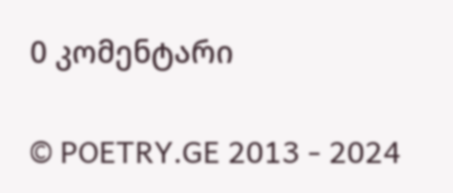0 კომენტარი

© POETRY.GE 2013 - 2024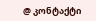@ კონტაქტი